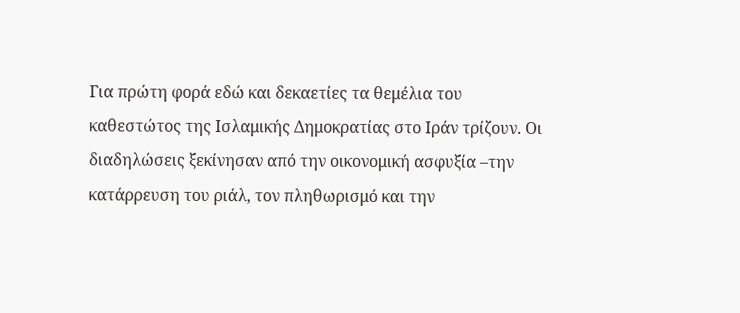Για πρώτη φορά εδώ και δεκαετίες τα θεμέλια του καθεστώτος της Ισλαμικής Δημοκρατίας στο Ιράν τρίζουν. Οι διαδηλώσεις ξεκίνησαν από την οικονομική ασφυξία –την κατάρρευση του ριάλ, τον πληθωρισμό και την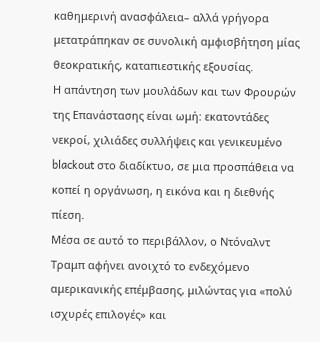καθημερινή ανασφάλεια– αλλά γρήγορα μετατράπηκαν σε συνολική αμφισβήτηση μίας θεοκρατικής, καταπιεστικής εξουσίας.
Η απάντηση των μουλάδων και των Φρουρών της Επανάστασης είναι ωμή: εκατοντάδες νεκροί, χιλιάδες συλλήψεις και γενικευμένο blackout στο διαδίκτυο, σε μια προσπάθεια να κοπεί η οργάνωση, η εικόνα και η διεθνής πίεση.
Μέσα σε αυτό το περιβάλλον, ο Ντόναλντ Τραμπ αφήνει ανοιχτό το ενδεχόμενο αμερικανικής επέμβασης, μιλώντας για «πολύ ισχυρές επιλογές» και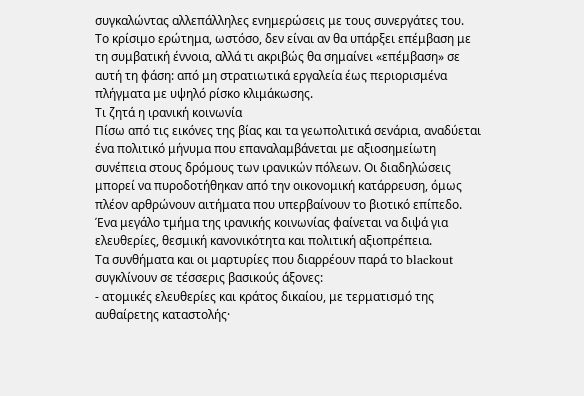συγκαλώντας αλλεπάλληλες ενημερώσεις με τους συνεργάτες του.
Το κρίσιμο ερώτημα, ωστόσο, δεν είναι αν θα υπάρξει επέμβαση με τη συμβατική έννοια, αλλά τι ακριβώς θα σημαίνει «επέμβαση» σε αυτή τη φάση: από μη στρατιωτικά εργαλεία έως περιορισμένα πλήγματα με υψηλό ρίσκο κλιμάκωσης.
Τι ζητά η ιρανική κοινωνία
Πίσω από τις εικόνες της βίας και τα γεωπολιτικά σενάρια, αναδύεται ένα πολιτικό μήνυμα που επαναλαμβάνεται με αξιοσημείωτη συνέπεια στους δρόμους των ιρανικών πόλεων. Οι διαδηλώσεις μπορεί να πυροδοτήθηκαν από την οικονομική κατάρρευση, όμως πλέον αρθρώνουν αιτήματα που υπερβαίνουν το βιοτικό επίπεδο. Ένα μεγάλο τμήμα της ιρανικής κοινωνίας φαίνεται να διψά για ελευθερίες, θεσμική κανονικότητα και πολιτική αξιοπρέπεια.
Τα συνθήματα και οι μαρτυρίες που διαρρέουν παρά το blackout συγκλίνουν σε τέσσερις βασικούς άξονες:
- ατομικές ελευθερίες και κράτος δικαίου, με τερματισμό της αυθαίρετης καταστολής·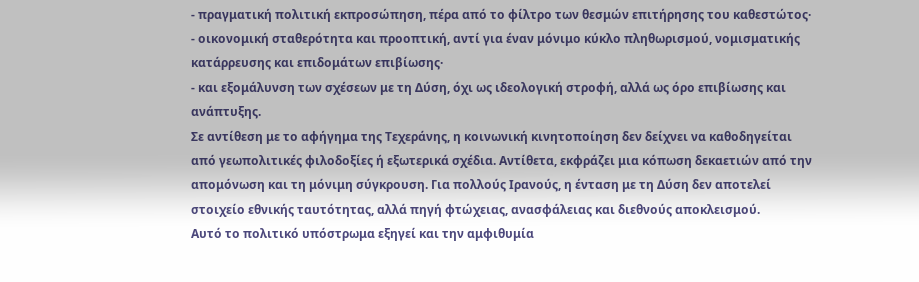- πραγματική πολιτική εκπροσώπηση, πέρα από το φίλτρο των θεσμών επιτήρησης του καθεστώτος·
- οικονομική σταθερότητα και προοπτική, αντί για έναν μόνιμο κύκλο πληθωρισμού, νομισματικής κατάρρευσης και επιδομάτων επιβίωσης·
- και εξομάλυνση των σχέσεων με τη Δύση, όχι ως ιδεολογική στροφή, αλλά ως όρο επιβίωσης και ανάπτυξης.
Σε αντίθεση με το αφήγημα της Τεχεράνης, η κοινωνική κινητοποίηση δεν δείχνει να καθοδηγείται από γεωπολιτικές φιλοδοξίες ή εξωτερικά σχέδια. Αντίθετα, εκφράζει μια κόπωση δεκαετιών από την απομόνωση και τη μόνιμη σύγκρουση. Για πολλούς Ιρανούς, η ένταση με τη Δύση δεν αποτελεί στοιχείο εθνικής ταυτότητας, αλλά πηγή φτώχειας, ανασφάλειας και διεθνούς αποκλεισμού.
Αυτό το πολιτικό υπόστρωμα εξηγεί και την αμφιθυμία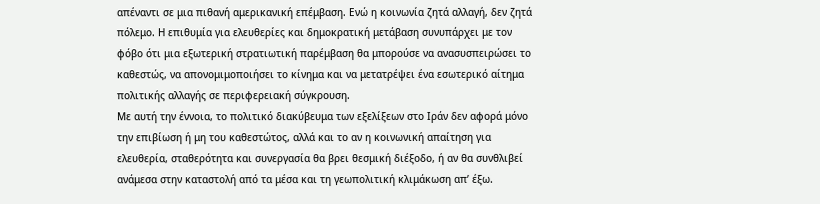απέναντι σε μια πιθανή αμερικανική επέμβαση. Ενώ η κοινωνία ζητά αλλαγή, δεν ζητά πόλεμο. Η επιθυμία για ελευθερίες και δημοκρατική μετάβαση συνυπάρχει με τον φόβο ότι μια εξωτερική στρατιωτική παρέμβαση θα μπορούσε να ανασυσπειρώσει το καθεστώς, να απονομιμοποιήσει το κίνημα και να μετατρέψει ένα εσωτερικό αίτημα πολιτικής αλλαγής σε περιφερειακή σύγκρουση.
Με αυτή την έννοια, το πολιτικό διακύβευμα των εξελίξεων στο Ιράν δεν αφορά μόνο την επιβίωση ή μη του καθεστώτος, αλλά και το αν η κοινωνική απαίτηση για ελευθερία, σταθερότητα και συνεργασία θα βρει θεσμική διέξοδο, ή αν θα συνθλιβεί ανάμεσα στην καταστολή από τα μέσα και τη γεωπολιτική κλιμάκωση απ’ έξω.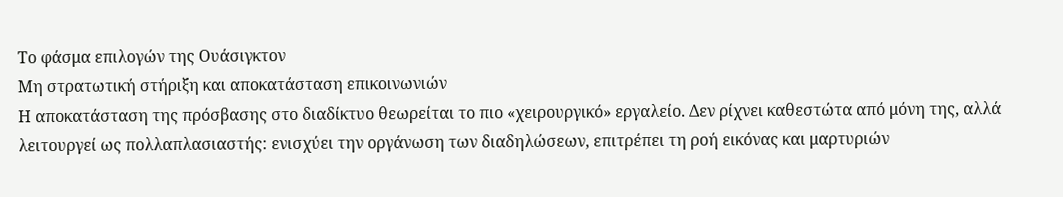Το φάσμα επιλογών της Ουάσιγκτον
Μη στρατωτική στήριξη και αποκατάσταση επικοινωνιών
Η αποκατάσταση της πρόσβασης στο διαδίκτυο θεωρείται το πιο «χειρουργικό» εργαλείο. Δεν ρίχνει καθεστώτα από μόνη της, αλλά λειτουργεί ως πολλαπλασιαστής: ενισχύει την οργάνωση των διαδηλώσεων, επιτρέπει τη ροή εικόνας και μαρτυριών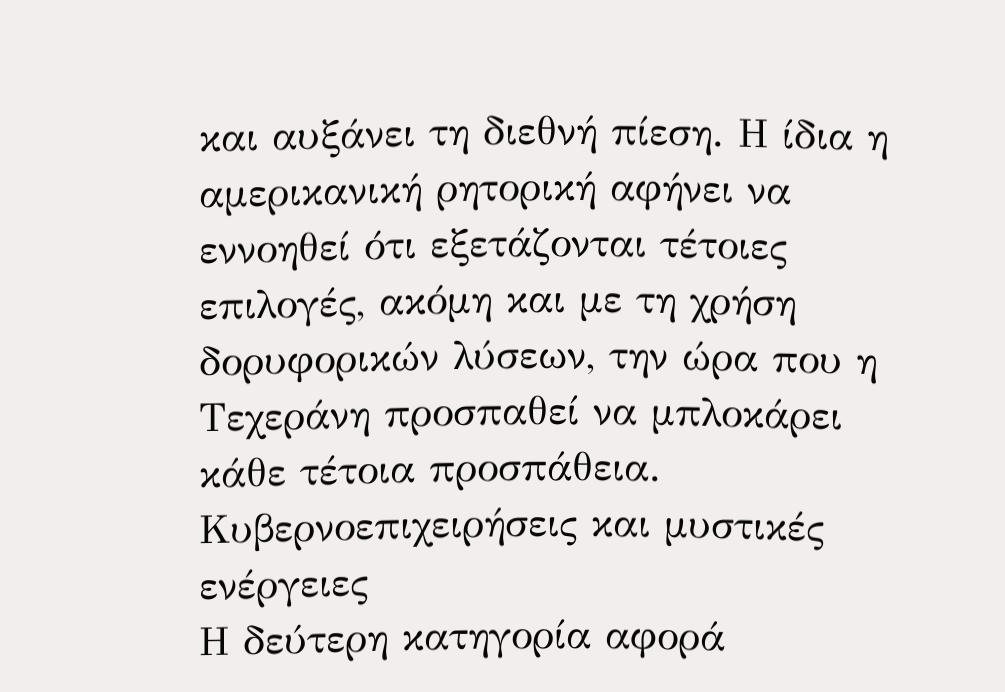και αυξάνει τη διεθνή πίεση. Η ίδια η αμερικανική ρητορική αφήνει να εννοηθεί ότι εξετάζονται τέτοιες επιλογές, ακόμη και με τη χρήση δορυφορικών λύσεων, την ώρα που η Τεχεράνη προσπαθεί να μπλοκάρει κάθε τέτοια προσπάθεια.
Κυβερνοεπιχειρήσεις και μυστικές ενέργειες
Η δεύτερη κατηγορία αφορά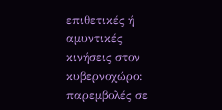επιθετικές ή αμυντικές κινήσεις στον κυβερνοχώρο: παρεμβολές σε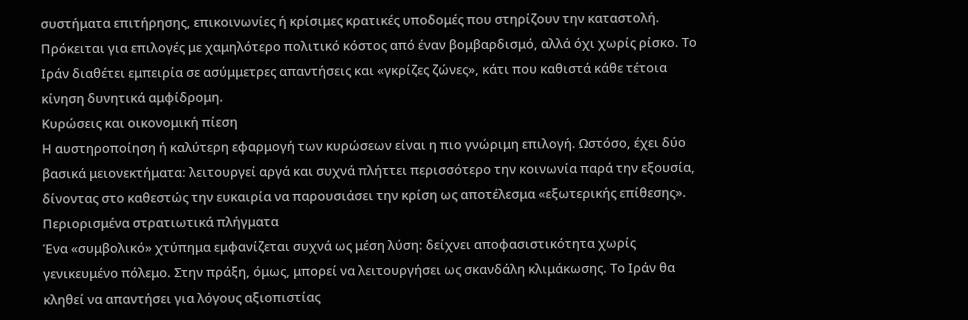συστήματα επιτήρησης, επικοινωνίες ή κρίσιμες κρατικές υποδομές που στηρίζουν την καταστολή. Πρόκειται για επιλογές με χαμηλότερο πολιτικό κόστος από έναν βομβαρδισμό, αλλά όχι χωρίς ρίσκο. Το Ιράν διαθέτει εμπειρία σε ασύμμετρες απαντήσεις και «γκρίζες ζώνες», κάτι που καθιστά κάθε τέτοια κίνηση δυνητικά αμφίδρομη.
Κυρώσεις και οικονομική πίεση
Η αυστηροποίηση ή καλύτερη εφαρμογή των κυρώσεων είναι η πιο γνώριμη επιλογή. Ωστόσο, έχει δύο βασικά μειονεκτήματα: λειτουργεί αργά και συχνά πλήττει περισσότερο την κοινωνία παρά την εξουσία, δίνοντας στο καθεστώς την ευκαιρία να παρουσιάσει την κρίση ως αποτέλεσμα «εξωτερικής επίθεσης».
Περιορισμένα στρατιωτικά πλήγματα
Ένα «συμβολικό» χτύπημα εμφανίζεται συχνά ως μέση λύση: δείχνει αποφασιστικότητα χωρίς γενικευμένο πόλεμο. Στην πράξη, όμως, μπορεί να λειτουργήσει ως σκανδάλη κλιμάκωσης. Το Ιράν θα κληθεί να απαντήσει για λόγους αξιοπιστίας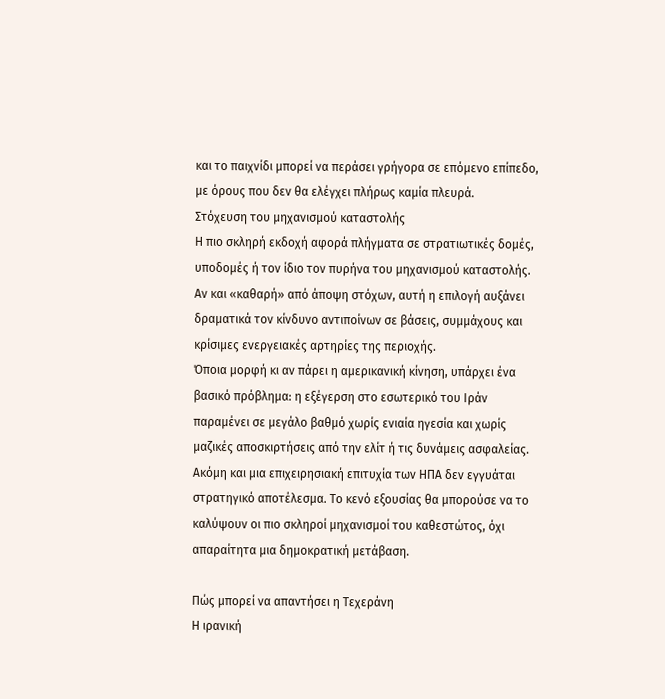και το παιχνίδι μπορεί να περάσει γρήγορα σε επόμενο επίπεδο, με όρους που δεν θα ελέγχει πλήρως καμία πλευρά.
Στόχευση του μηχανισμού καταστολής
Η πιο σκληρή εκδοχή αφορά πλήγματα σε στρατιωτικές δομές, υποδομές ή τον ίδιο τον πυρήνα του μηχανισμού καταστολής. Αν και «καθαρή» από άποψη στόχων, αυτή η επιλογή αυξάνει δραματικά τον κίνδυνο αντιποίνων σε βάσεις, συμμάχους και κρίσιμες ενεργειακές αρτηρίες της περιοχής.
Όποια μορφή κι αν πάρει η αμερικανική κίνηση, υπάρχει ένα βασικό πρόβλημα: η εξέγερση στο εσωτερικό του Ιράν παραμένει σε μεγάλο βαθμό χωρίς ενιαία ηγεσία και χωρίς μαζικές αποσκιρτήσεις από την ελίτ ή τις δυνάμεις ασφαλείας. Ακόμη και μια επιχειρησιακή επιτυχία των ΗΠΑ δεν εγγυάται στρατηγικό αποτέλεσμα. Το κενό εξουσίας θα μπορούσε να το καλύψουν οι πιο σκληροί μηχανισμοί του καθεστώτος, όχι απαραίτητα μια δημοκρατική μετάβαση.

Πώς μπορεί να απαντήσει η Τεχεράνη
Η ιρανική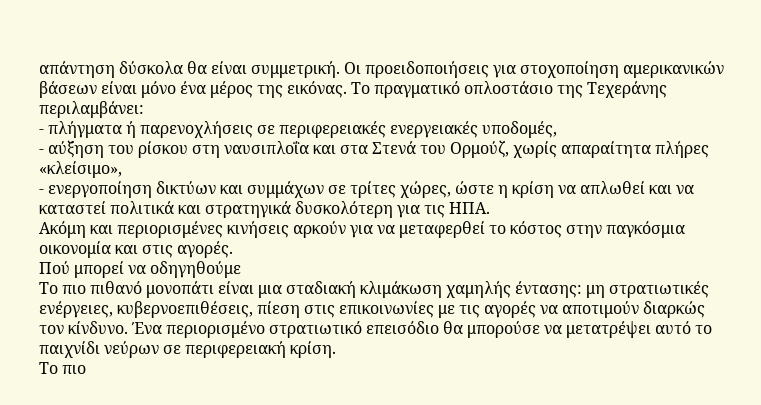απάντηση δύσκολα θα είναι συμμετρική. Οι προειδοποιήσεις για στοχοποίηση αμερικανικών βάσεων είναι μόνο ένα μέρος της εικόνας. Το πραγματικό οπλοστάσιο της Τεχεράνης περιλαμβάνει:
- πλήγματα ή παρενοχλήσεις σε περιφερειακές ενεργειακές υποδομές,
- αύξηση του ρίσκου στη ναυσιπλοΐα και στα Στενά του Ορμούζ, χωρίς απαραίτητα πλήρες «κλείσιμο»,
- ενεργοποίηση δικτύων και συμμάχων σε τρίτες χώρες, ώστε η κρίση να απλωθεί και να καταστεί πολιτικά και στρατηγικά δυσκολότερη για τις ΗΠΑ.
Ακόμη και περιορισμένες κινήσεις αρκούν για να μεταφερθεί το κόστος στην παγκόσμια οικονομία και στις αγορές.
Πού μπορεί να οδηγηθούμε
Το πιο πιθανό μονοπάτι είναι μια σταδιακή κλιμάκωση χαμηλής έντασης: μη στρατιωτικές ενέργειες, κυβερνοεπιθέσεις, πίεση στις επικοινωνίες με τις αγορές να αποτιμούν διαρκώς τον κίνδυνο. Ένα περιορισμένο στρατιωτικό επεισόδιο θα μπορούσε να μετατρέψει αυτό το παιχνίδι νεύρων σε περιφερειακή κρίση.
Το πιο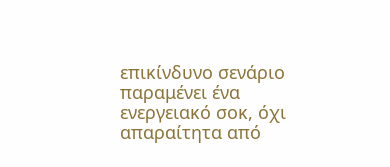επικίνδυνο σενάριο παραμένει ένα ενεργειακό σοκ, όχι απαραίτητα από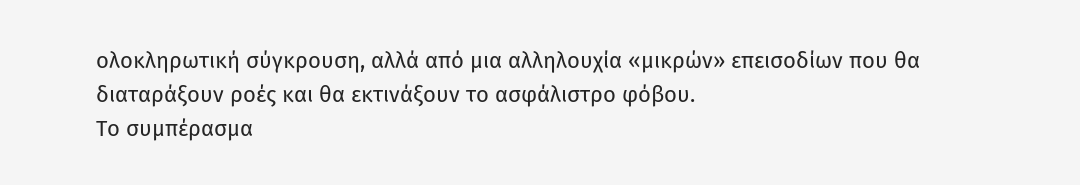ολοκληρωτική σύγκρουση, αλλά από μια αλληλουχία «μικρών» επεισοδίων που θα διαταράξουν ροές και θα εκτινάξουν το ασφάλιστρο φόβου.
Το συμπέρασμα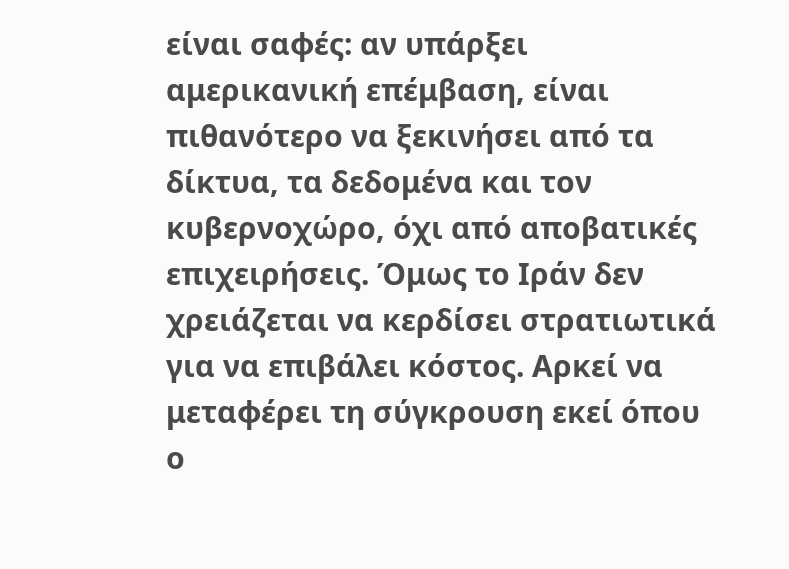είναι σαφές: αν υπάρξει αμερικανική επέμβαση, είναι πιθανότερο να ξεκινήσει από τα δίκτυα, τα δεδομένα και τον κυβερνοχώρο, όχι από αποβατικές επιχειρήσεις. Όμως το Ιράν δεν χρειάζεται να κερδίσει στρατιωτικά για να επιβάλει κόστος. Αρκεί να μεταφέρει τη σύγκρουση εκεί όπου ο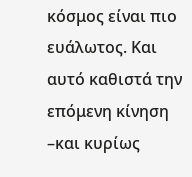κόσμος είναι πιο ευάλωτος. Και αυτό καθιστά την επόμενη κίνηση –και κυρίως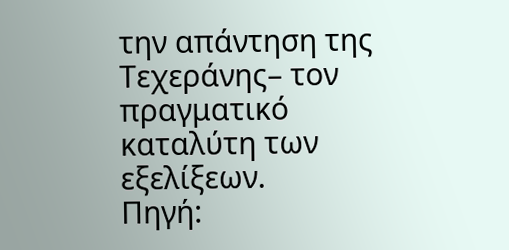την απάντηση της Τεχεράνης– τον πραγματικό καταλύτη των εξελίξεων.
Πηγή: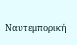Ναυτεμπορική